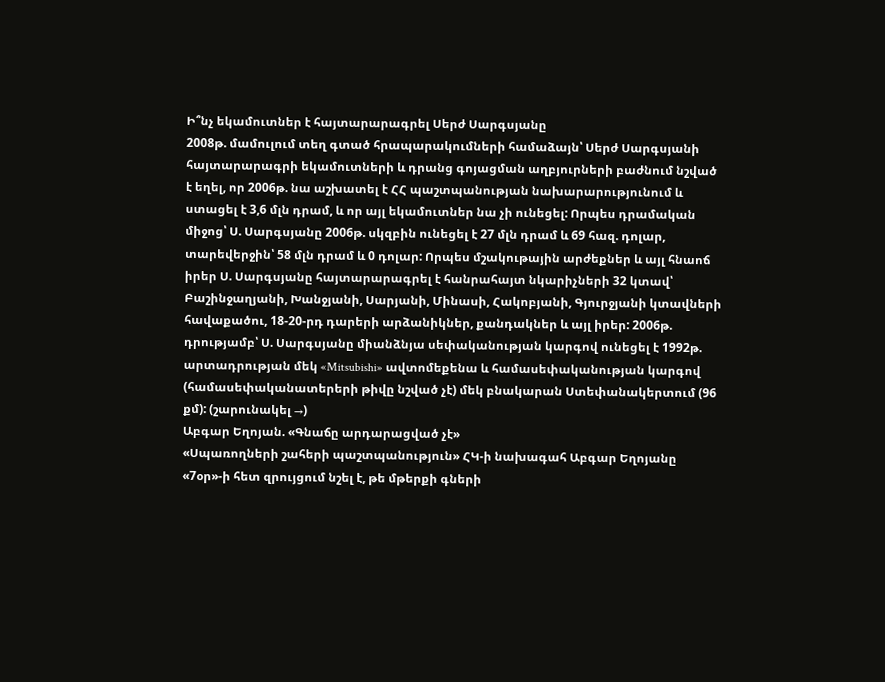Ի՞նչ եկամուտներ է հայտարարագրել Սերժ Սարգսյանը
2008թ. մամուլում տեղ գտած հրապարակումների համաձայն՝ Սերժ Սարգսյանի հայտարարագրի եկամուտների և դրանց գոյացման աղբյուրների բաժնում նշված է եղել, որ 2006թ. նա աշխատել է ՀՀ պաշտպանության նախարարությունում և ստացել է 3,6 մլն դրամ, և որ այլ եկամուտներ նա չի ունեցել: Որպես դրամական միջոց՝ Ս. Սարգսյանը 2006թ. սկզբին ունեցել է 27 մլն դրամ և 69 հազ. դոլար, տարեվերջին՝ 58 մլն դրամ և 0 դոլար: Որպես մշակութային արժեքներ և այլ հնաոճ իրեր Ս. Սարգսյանը հայտարարագրել է հանրահայտ նկարիչների 32 կտավ՝ Բաշինջաղյանի, Խանջյանի, Սարյանի, Մինասի, Հակոբյանի, Գյուրջյանի կտավների հավաքածու, 18-20-րդ դարերի արձանիկներ, քանդակներ և այլ իրեր: 2006թ. դրությամբ՝ Ս. Սարգսյանը միանձնյա սեփականության կարգով ունեցել է 1992թ. արտադրության մեկ «Mitsubishi» ավտոմեքենա և համասեփականության կարգով (համասեփականատերերի թիվը նշված չէ) մեկ բնակարան Ստեփանակերտում (96 քմ): (շարունակել →)
Աբգար Եղոյան. «Գնաճը արդարացված չէ»
«Սպառողների շահերի պաշտպանություն» ՀԿ-ի նախագահ Աբգար Եղոյանը «7օր»-ի հետ զրույցում նշել է, թե մթերքի գների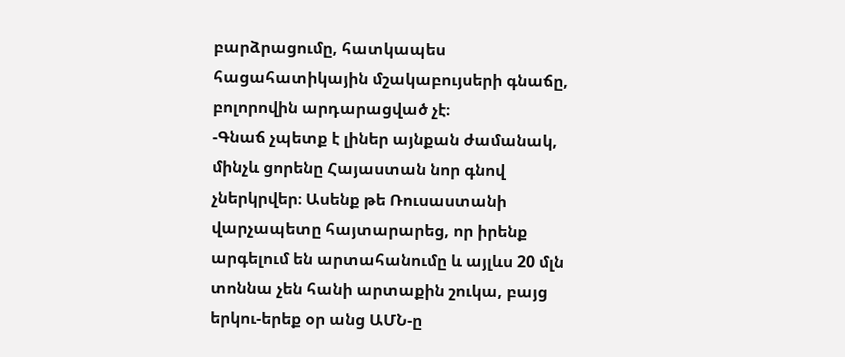բարձրացումը, հատկապես հացահատիկային մշակաբույսերի գնաճը, բոլորովին արդարացված չէ։
-Գնաճ չպետք է լիներ այնքան ժամանակ, մինչև ցորենը Հայաստան նոր գնով չներկրվեր։ Ասենք թե Ռուսաստանի վարչապետը հայտարարեց, որ իրենք արգելում են արտահանումը և այլևս 20 մլն տոննա չեն հանի արտաքին շուկա, բայց երկու-երեք օր անց ԱՄՆ-ը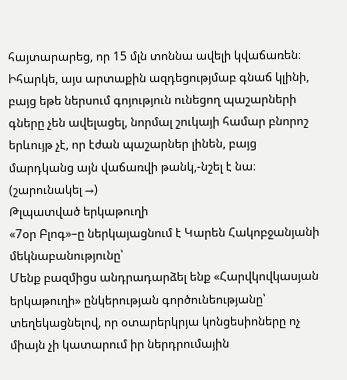հայտարարեց, որ 15 մլն տոննա ավելի կվաճառեն։ Իհարկե, այս արտաքին ազդեցությմաբ գնաճ կլինի, բայց եթե ներսում գոյություն ունեցող պաշարների գները չեն ավելացել, նորմալ շուկայի համար բնորոշ երևույթ չէ, որ էժան պաշարներ լինեն, բայց մարդկանց այն վաճառվի թանկ,-նշել է նա։ (շարունակել →)
Թլպատված երկաթուղի
«7օր Բլոգ»–ը ներկայացնում է Կարեն Հակոբջանյանի մեկնաբանությունը՝
Մենք բազմիցս անդրադարձել ենք «Հարվկովկասյան երկաթուղի» ընկերության գործունեությանը՝ տեղեկացնելով, որ օտարերկրյա կոնցեսիոները ոչ միայն չի կատարում իր ներդրումային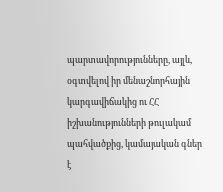պարտավորությունները, այլև, օգտվելով իր մենաշնորհային կարգավիճակից ու ՀՀ իշխանությունների թուլակամ պահվածքից, կամայական գներ է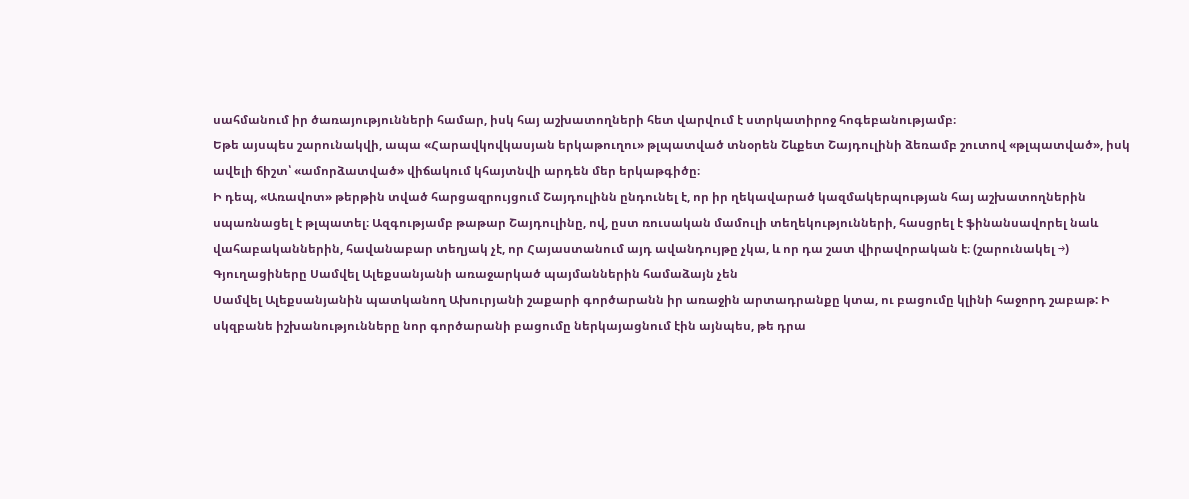սահմանում իր ծառայությունների համար, իսկ հայ աշխատողների հետ վարվում է ստրկատիրոջ հոգեբանությամբ։
Եթե այսպես շարունակվի, ապա «Հարավկովկասյան երկաթուղու» թլպատված տնօրեն Շևքետ Շայդուլինի ձեռամբ շուտով «թլպատված», իսկ ավելի ճիշտ՝ «ամորձատված» վիճակում կհայտնվի արդեն մեր երկաթգիծը։
Ի դեպ, «Առավոտ» թերթին տված հարցազրույցում Շայդուլինն ընդունել է, որ իր ղեկավարած կազմակերպության հայ աշխատողներին սպառնացել է թլպատել։ Ազգությամբ թաթար Շայդուլինը, ով, ըստ ռուսական մամուլի տեղեկությունների, հասցրել է ֆինանսավորել նաև վահաբականներին, հավանաբար տեղյակ չէ, որ Հայաստանում այդ ավանդույթը չկա, և որ դա շատ վիրավորական է։ (շարունակել →)
Գյուղացիները Սամվել Ալեքսանյանի առաջարկած պայմաններին համաձայն չեն
Սամվել Ալեքսանյանին պատկանող Ախուրյանի շաքարի գործարանն իր առաջին արտադրանքը կտա, ու բացումը կլինի հաջորդ շաբաթ: Ի սկզբանե իշխանությունները նոր գործարանի բացումը ներկայացնում էին այնպես, թե դրա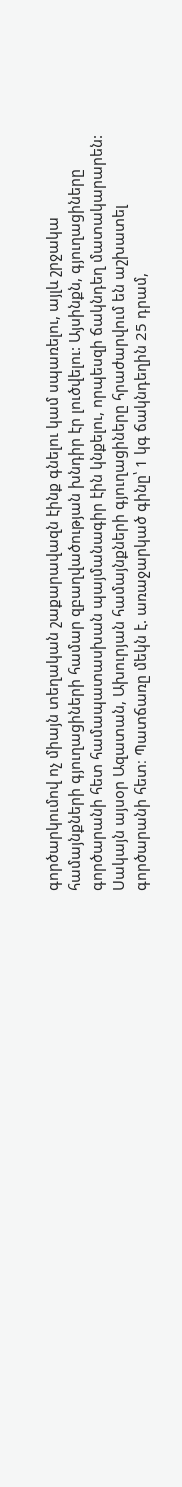գործարկումով ոչ միայն տեղական շաքարավազն էինք գնելու կամ սպառելու, այլև շրջակա համայնքների գյուղացիների համար զբաղվածության խնդիր էր լուծվելու: Այսինքն, գյուղացիները գործարանի հետ համապատասխան պայմանագիր էին կնքելու, որպեսզի ճակնդեղ մատակարարեն: Սակայն այսօր Ազատան, Ախուրյան համայնքների գյուղացիները հրաժարվում են աշխատել գործարանի հետ։ Պատճառը մեկն է. առաջարկած գինը՝ 1 կգ ճակնդեղին 25 դրամ,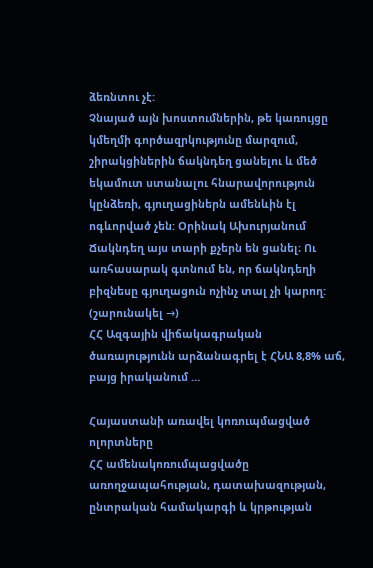ձեռնտու չէ:
Չնայած այն խոստումներին, թե կառույցը կմեղմի գործազրկությունը մարզում, շիրակցիներին ճակնդեղ ցանելու և մեծ եկամուտ ստանալու հնարավորություն կընձեռի, գյուղացիներն ամենևին էլ ոգևորված չեն: Օրինակ Ախուրյանում Ճակնդեղ այս տարի քչերն են ցանել։ Ու առհասարակ գտնում են, որ ճակնդեղի բիզնեսը գյուղացուն ոչինչ տալ չի կարող: (շարունակել →)
ՀՀ Ազգային վիճակագրական ծառայությունն արձանագրել է ՀՆԱ 8,8% աճ, բայց իրականում …

Հայաստանի առավել կոռուպմացված ոլորտները
ՀՀ ամենակոռումպացվածը առողջապահության, դատախազության, ընտրական համակարգի և կրթության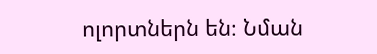ոլորտներն են։ Նման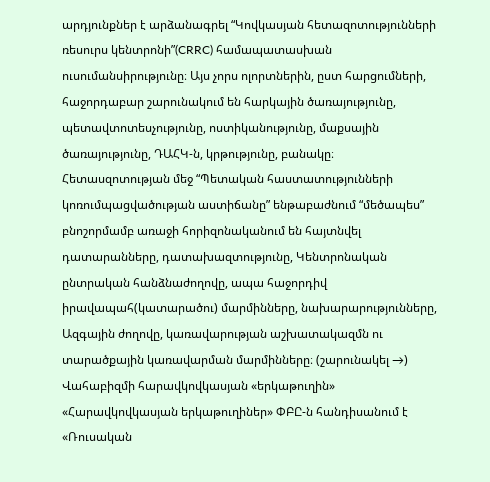արդյունքներ է արձանագրել “Կովկասյան հետազոտությունների ռեսուրս կենտրոնի”(CRRC) համապատասխան ուսումանսիրությունը։ Այս չորս ոլորտներին, ըստ հարցումների, հաջորդաբար շարունակում են հարկային ծառայությունը, պետավտոտեսչությունը, ոստիկանությունը, մաքսային ծառայությունը, ԴԱՀԿ-ն, կրթությունը, բանակը։
Հետասզոտության մեջ “Պետական հաստատությունների կոռումպացվածության աստիճանը” ենթաբաժնում “մեծապես” բնոշորմամբ առաջի հորիզոնականում են հայտնվել դատարանները, դատախազտությունը, Կենտրոնական ընտրական հանձնաժողովը, ապա հաջորդիվ իրավապահ(կատարածու) մարմինները, նախարարությունները, Ազգային ժողովը, կառավարության աշխատակազմն ու տարածքային կառավարման մարմինները։ (շարունակել →)
Վահաբիզմի հարավկովկասյան «երկաթուղին»
«Հարավկովկասյան երկաթուղիներ» ՓԲԸ-ն հանդիսանում է «Ռուսական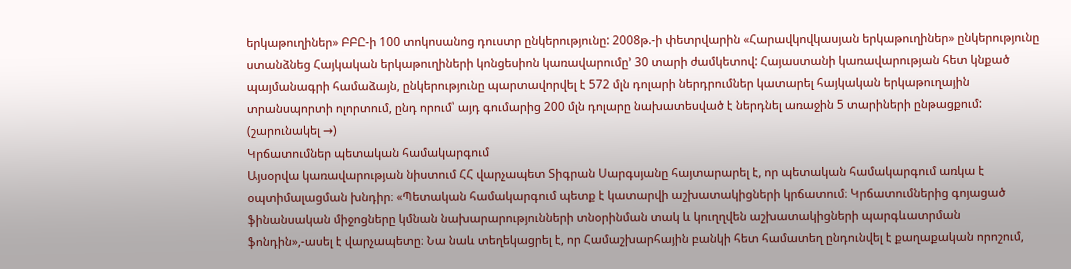երկաթուղիներ» ԲԲԸ-ի 100 տոկոսանոց դուստր ընկերությունը: 2008թ.-ի փետրվարին «Հարավկովկասյան երկաթուղիներ» ընկերությունը ստանձնեց Հայկական երկաթուղիների կոնցեսիոն կառավարումը’ 30 տարի ժամկետով: Հայաստանի կառավարության հետ կնքած պայմանագրի համաձայն, ընկերությունը պարտավորվել է 572 մլն դոլարի ներդրումներ կատարել հայկական երկաթուղային տրանսպորտի ոլորտում, ընդ որում՝ այդ գումարից 200 մլն դոլարը նախատեսված է ներդնել առաջին 5 տարիների ընթացքում: (շարունակել →)
Կրճատումներ պետական համակարգում
Այսօրվա կառավարության նիստում ՀՀ վարչապետ Տիգրան Սարգսյանը հայտարարել է, որ պետական համակարգում առկա է օպտիմալացման խնդիր։ «Պետական համակարգում պետք է կատարվի աշխատակիցների կրճատում։ Կրճատումներից գոյացած ֆինանսական միջոցները կմնան նախարարությունների տնօրինման տակ և կուղղվեն աշխատակիցների պարգևատրման ֆոնդին»,-ասել է վարչապետը։ Նա նաև տեղեկացրել է, որ Համաշխարհային բանկի հետ համատեղ ընդունվել է քաղաքական որոշում,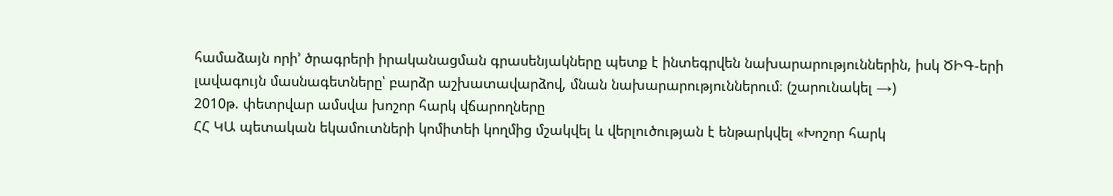համաձայն որի’ ծրագրերի իրականացման գրասենյակները պետք է ինտեգրվեն նախարարություններին, իսկ ԾԻԳ-երի լավագույն մասնագետները՝ բարձր աշխատավարձով, մնան նախարարություններում։ (շարունակել →)
2010թ. փետրվար ամսվա խոշոր հարկ վճարողները
ՀՀ ԿԱ պետական եկամուտների կոմիտեի կողմից մշակվել և վերլուծության է ենթարկվել «Խոշոր հարկ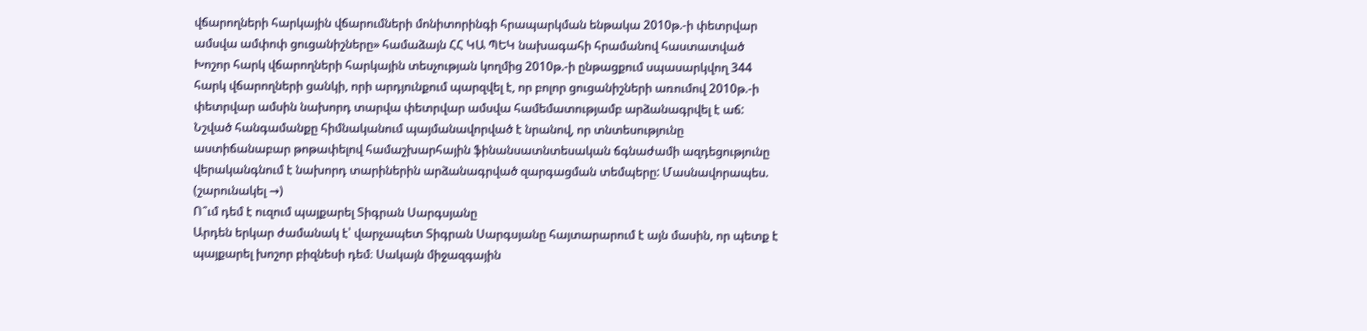վճարողների հարկային վճարումների մոնիտորինգի հրապարկման ենթակա 2010թ.-ի փետրվար ամսվա ամփոփ ցուցանիշները» համաձայն ՀՀ ԿԱ ՊԵԿ նախագահի հրամանով հաստատված Խոշոր հարկ վճարողների հարկային տեսչության կողմից 2010թ.-ի ընթացքում սպասարկվող 344 հարկ վճարողների ցանկի, որի արդյունքում պարզվել է, որ բոլոր ցուցանիշների առումով 2010թ.-ի փետրվար ամսին նախորդ տարվա փետրվար ամսվա համեմատությամբ արձանագրվել է աճ: Նշված հանգամանքը հիմնականում պայմանավորված է նրանով, որ տնտեսությունը աստիճանաբար թոթափելով համաշխարհային ֆինանսատնտեսական ճգնաժամի ազդեցությունը վերականգնում է նախորդ տարիներին արձանագրված զարգացման տեմպերը: Մասնավորապես. (շարունակել →)
Ո՞ւմ դեմ է ուզում պայքարել Տիգրան Սարգսյանը
Արդեն երկար ժամանակ է՝ վարչապետ Տիգրան Սարգսյանը հայտարարում է այն մասին, որ պետք է պայքարել խոշոր բիզնեսի դեմ։ Սակայն միջազգային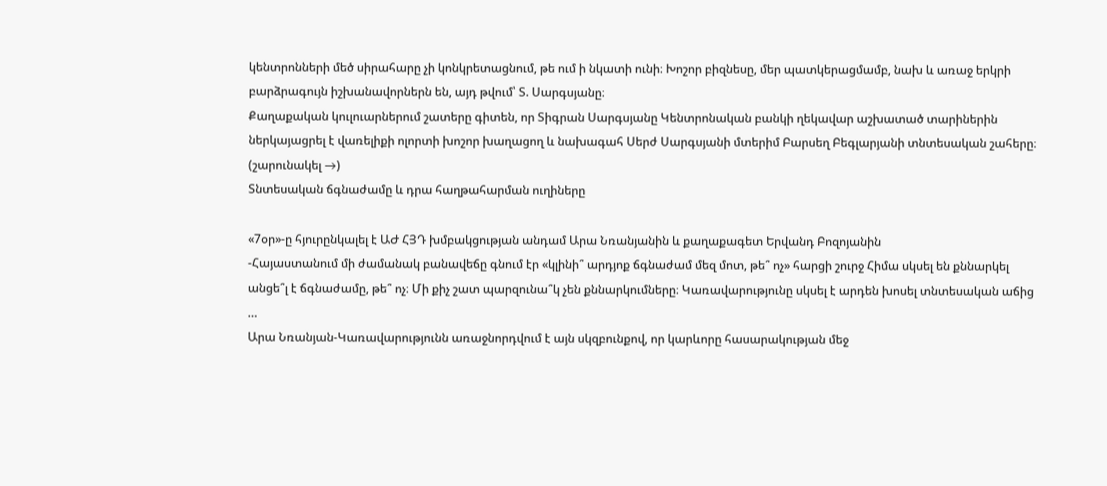կենտրոնների մեծ սիրահարը չի կոնկրետացնում, թե ում ի նկատի ունի։ Խոշոր բիզնեսը, մեր պատկերացմամբ, նախ և առաջ երկրի բարձրագույն իշխանավորներն են, այդ թվում՝ Տ. Սարգսյանը։
Քաղաքական կուլուարներում շատերը գիտեն, որ Տիգրան Սարգսյանը Կենտրոնական բանկի ղեկավար աշխատած տարիներին ներկայացրել է վառելիքի ոլորտի խոշոր խաղացող և նախագահ Սերժ Սարգսյանի մտերիմ Բարսեղ Բեգլարյանի տնտեսական շահերը։ (շարունակել →)
Տնտեսական ճգնաժամը և դրա հաղթահարման ուղիները

«7օր»-ը հյուրընկալել է ԱԺ ՀՅԴ խմբակցության անդամ Արա Նռանյանին և քաղաքագետ Երվանդ Բոզոյանին
-Հայաստանում մի ժամանակ բանավեճը գնում էր «կլինի՞ արդյոք ճգնաժամ մեզ մոտ, թե՞ ոչ» հարցի շուրջ Հիմա սկսել են քննարկել անցե՞լ է ճգնաժամը, թե՞ ոչ։ Մի քիչ շատ պարզունա՞կ չեն քննարկումները։ Կառավարությունը սկսել է արդեն խոսել տնտեսական աճից …
Արա Նռանյան-Կառավարությունն առաջնորդվում է այն սկզբունքով, որ կարևորը հասարակության մեջ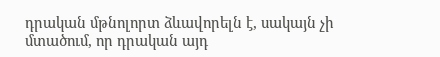դրական մթնոլորտ ձևավորելն է, սակայն չի մտածում, որ դրական այդ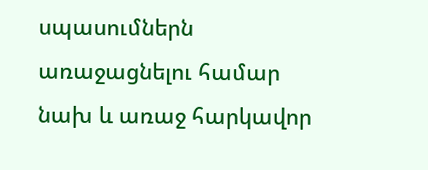սպասումներն առաջացնելու համար նախ և առաջ հարկավոր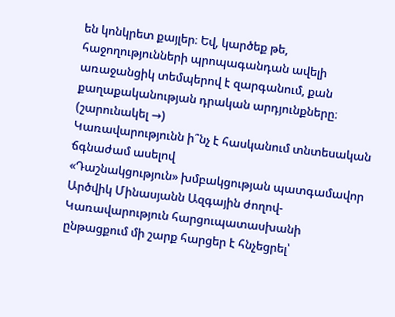են կոնկրետ քայլեր։ Եվ, կարծեք թե, հաջողությունների պրոպագանդան ավելի առաջանցիկ տեմպերով է զարգանում, քան քաղաքականության դրական արդյունքները։ (շարունակել →)
Կառավարությունն ի՞նչ է հասկանում տնտեսական ճգնաժամ ասելով
«Դաշնակցություն» խմբակցության պատգամավոր Արծվիկ Մինասյանն Ազգային ժողով-Կառավարություն հարցուպատասխանի ընթացքում մի շարք հարցեր է հնչեցրել՝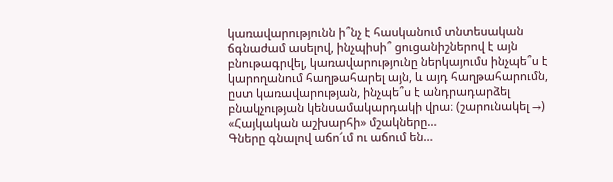կառավարությունն ի՞նչ է հասկանում տնտեսական ճգնաժամ ասելով, ինչպիսի՞ ցուցանիշներով է այն բնութագրվել, կառավարությունը ներկայումս ինչպե՞ս է կարողանում հաղթահարել այն, և այդ հաղթահարումն, ըստ կառավարության, ինչպե՞ս է անդրադարձել բնակչության կենսամակարդակի վրա։ (շարունակել →)
«Հայկական աշխարհի» մշակները…
Գները գնալով աճո՜ւմ ու աճում են…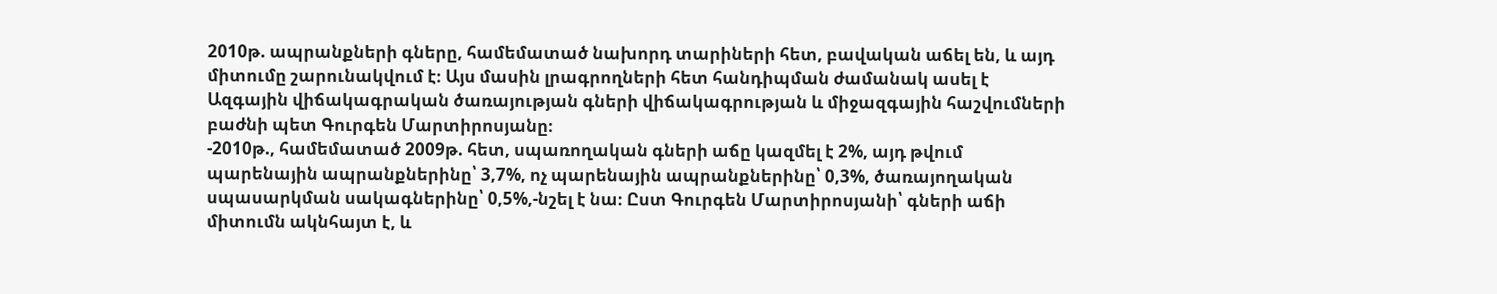2010թ. ապրանքների գները, համեմատած նախորդ տարիների հետ, բավական աճել են, և այդ միտումը շարունակվում է։ Այս մասին լրագրողների հետ հանդիպման ժամանակ ասել է Ազգային վիճակագրական ծառայության գների վիճակագրության և միջազգային հաշվումների բաժնի պետ Գուրգեն Մարտիրոսյանը։
-2010թ., համեմատած 2009թ. հետ, սպառողական գների աճը կազմել է 2%, այդ թվում պարենային ապրանքներինը՝ 3,7%, ոչ պարենային ապրանքներինը՝ 0,3%, ծառայողական սպասարկման սակագներինը՝ 0,5%,-նշել է նա։ Ըստ Գուրգեն Մարտիրոսյանի՝ գների աճի միտումն ակնհայտ է, և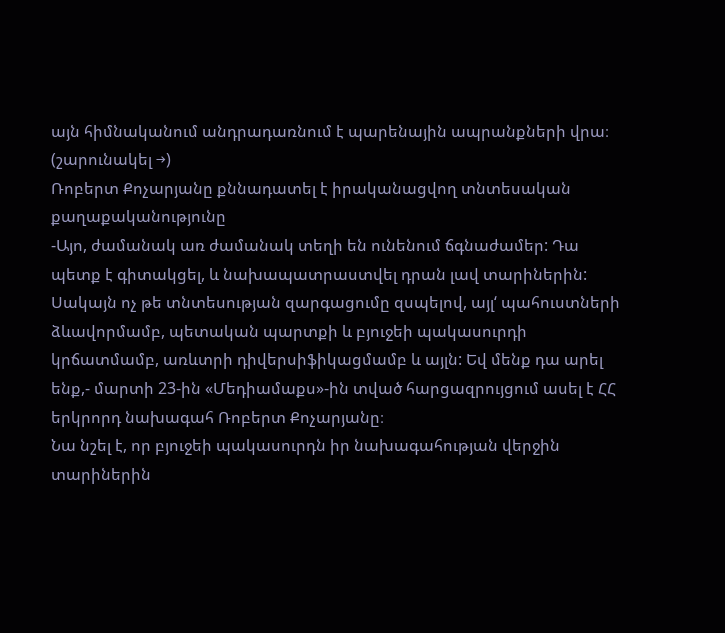այն հիմնականում անդրադառնում է պարենային ապրանքների վրա։ (շարունակել →)
Ռոբերտ Քոչարյանը քննադատել է իրականացվող տնտեսական քաղաքականությունը
-Այո, ժամանակ առ ժամանակ տեղի են ունենում ճգնաժամեր: Դա պետք է գիտակցել, և նախապատրաստվել դրան լավ տարիներին: Սակայն ոչ թե տնտեսության զարգացումը զսպելով, այլ‘ պահուստների ձևավորմամբ, պետական պարտքի և բյուջեի պակասուրդի կրճատմամբ, առևտրի դիվերսիֆիկացմամբ և այլն: Եվ մենք դա արել ենք,- մարտի 23-ին «Մեդիամաքս»-ին տված հարցազրույցում ասել է ՀՀ երկրորդ նախագահ Ռոբերտ Քոչարյանը։
Նա նշել է, որ բյուջեի պակասուրդն իր նախագահության վերջին տարիներին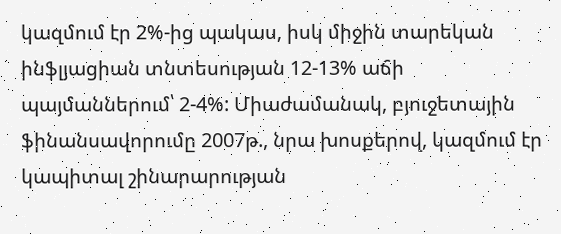կազմում էր 2%-ից պակաս, իսկ միջին տարեկան ինֆլյացիան տնտեսության 12-13% աճի պայմաններում՝ 2-4%: Միաժամանակ, բյուջետային ֆինանսավորումը 2007թ., նրա խոսքերով, կազմում էր կապիտալ շինարարության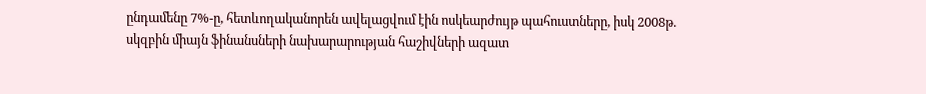ընդամենը 7%-ը, հետևողականորեն ավելացվում էին ոսկեարժույթ պահուստները, իսկ 2008թ. սկզբին միայն ֆինանսների նախարարության հաշիվների ազատ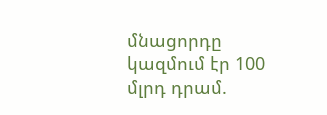մնացորդը կազմում էր 100 մլրդ դրամ.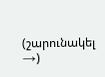(շարունակել →)